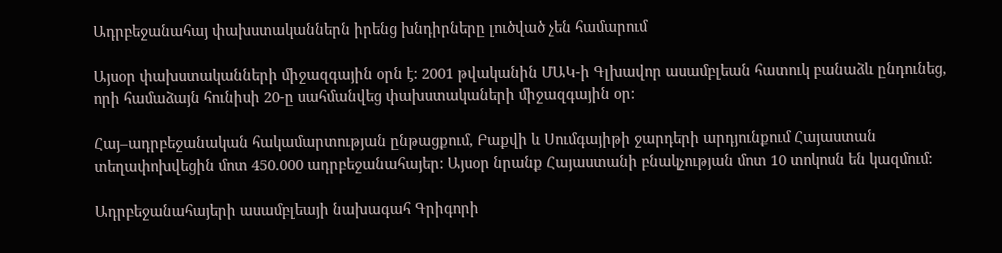Ադրբեջանահայ փախստականներն իրենց խնդիրները լուծված չեն համարում

Այսօր փախստականների միջազգային օրն է: 2001 թվականին ՄԱԿ-ի Գլխավոր ասամբլեան հատուկ բանաձև ընդունեց, որի համաձայն հունիսի 20-ը սահմանվեց փախստակաների միջազգային օր:

Հայ–ադրբեջանական հակամարտության ընթացքում, Բաքվի և Սումգայիթի ջարդերի արդյունքում Հայաստան տեղափոխվեցին մոտ 450.000 ադրբեջանահայեր: Այսօր նրանք Հայաստանի բնակչության մոտ 10 տոկոսն են կազմում:

Ադրբեջանահայերի ասամբլեայի նախագահ Գրիգորի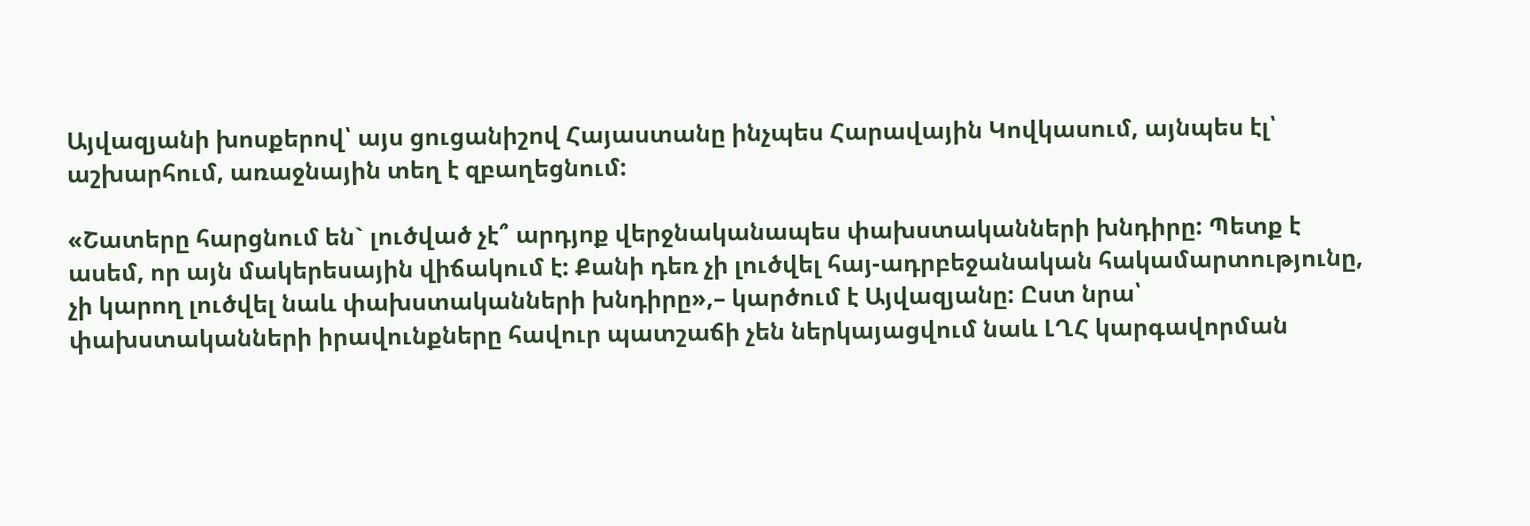Այվազյանի խոսքերով՝ այս ցուցանիշով Հայաստանը ինչպես Հարավային Կովկասում, այնպես էլ՝ աշխարհում, առաջնային տեղ է զբաղեցնում:

«Շատերը հարցնում են` լուծված չէ՞ արդյոք վերջնականապես փախստականների խնդիրը: Պետք է ասեմ, որ այն մակերեսային վիճակում է: Քանի դեռ չի լուծվել հայ-ադրբեջանական հակամարտությունը, չի կարող լուծվել նաև փախստականների խնդիրը»,– կարծում է Այվազյանը: Ըստ նրա՝ փախստականների իրավունքները հավուր պատշաճի չեն ներկայացվում նաև ԼՂՀ կարգավորման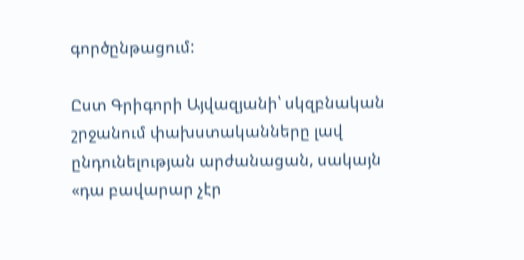գործընթացում:

Ըստ Գրիգորի Այվազյանի՝ սկզբնական շրջանում փախստականները լավ ընդունելության արժանացան, սակայն «դա բավարար չէր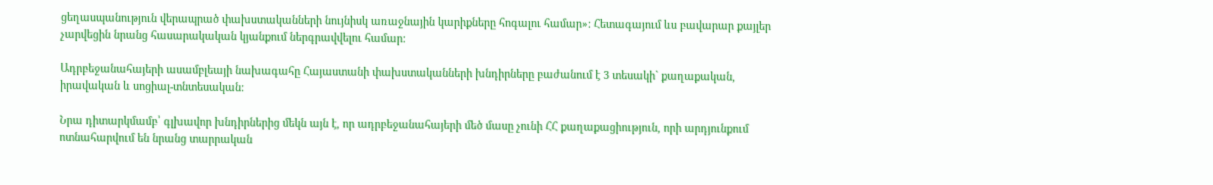ցեղասպանություն վերապրած փախստականների նույնիսկ առաջնային կարիքները հոգալու համար»: Հետագայում ևս բավարար քայլեր չարվեցին նրանց հասարակական կյանքում ներգրավվելու համար:

Ադրբեջանահայերի ասամբլեայի նախագահը Հայաստանի փախստականների խնդիրները բաժանում է 3 տեսակի` քաղաքական, իրավական և սոցիալ-տնտեսական:

Նրա դիտարկմամբ՝ գլխավոր խնդիրներից մեկն այն է, որ ադրբեջանահայերի մեծ մասը չունի ՀՀ քաղաքացիություն, որի արդյունքում ոտնահարվում են նրանց տարրական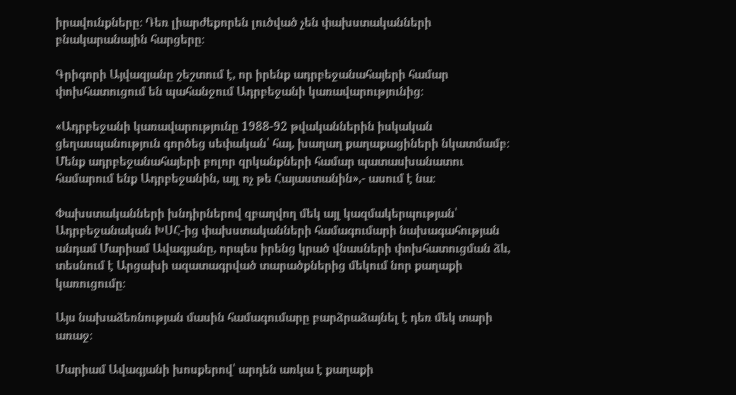իրավունքները։ Դեռ լիարժեքորեն լուծված չեն փախստականների բնակարանային հարցերը։

Գրիգորի Այվազյանը շեշտում է, որ իրենք ադրբեջանահայերի համար փոխհատուցում են պահանջում Ադրբեջանի կառավարությունից։

«Ադրբեջանի կառավարությունը 1988-92 թվականներին իսկական ցեղասպանություն գործեց սեփական՝ հայ, խաղաղ քաղաքացիների նկատմամբ։ Մենք ադրբեջանահայերի բոլոր զրկանքների համար պատասխանատու համարում ենք Ադրբեջանին, այլ ոչ թե Հայաստանին»,- ասում է նա։

Փախստականների խնդիրներով զբաղվող մեկ այլ կազմակերպության՝ Ադրբեջանական ԽՍՀ-ից փախստականների համագումարի նախագահության անդամ Մարիամ Ավագյանը, որպես իրենց կրած վնասների փոխհատուցման ձև, տեսնում է Արցախի ազատագրված տարածքներից մեկում նոր քաղաքի կառուցումը։

Այս նախաձեռնության մասին համագումարը բարձրաձայնել է դեռ մեկ տարի առաջ։

Մարիամ Ավագյանի խոսքերով՝ արդեն առկա է քաղաքի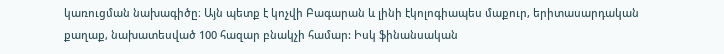կառուցման նախագիծը։ Այն պետք է կոչվի Բագարան և լինի էկոլոգիապես մաքուր, երիտասարդական քաղաք, նախատեսված 100 հազար բնակչի համար: Իսկ ֆինանսական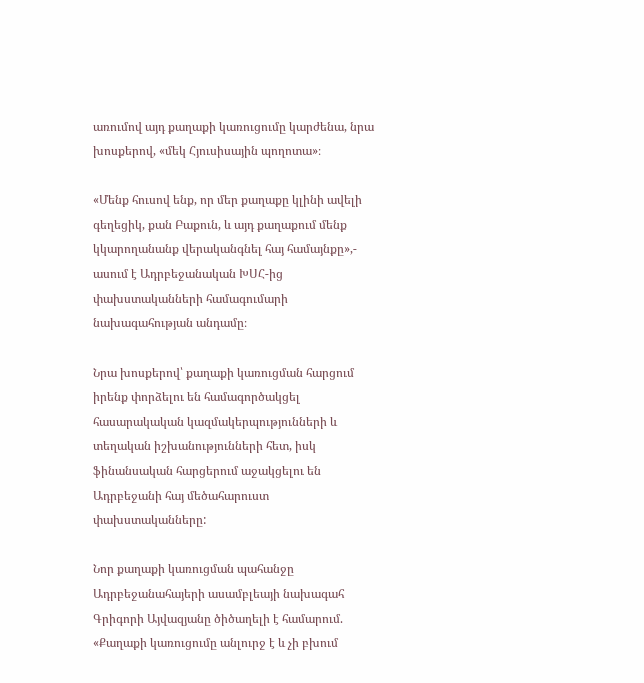առումով այդ քաղաքի կառուցումը կարժենա, նրա խոսքերով, «մեկ Հյուսիսային պողոտա»։

«Մենք հուսով ենք, որ մեր քաղաքը կլինի ավելի գեղեցիկ, քան Բաքուն, և այդ քաղաքում մենք կկարողանանք վերականգնել հայ համայնքը»,- ասում է Ադրբեջանական ԽՍՀ-ից փախստականների համագումարի նախագահության անդամը։

Նրա խոսքերով՝ քաղաքի կառուցման հարցում իրենք փորձելու են համագործակցել հասարակական կազմակերպությունների և տեղական իշխանությունների հետ, իսկ ֆինանսական հարցերում աջակցելու են Ադրբեջանի հայ մեծահարուստ փախստականները:

Նոր քաղաքի կառուցման պահանջը Ադրբեջանահայերի ասամբլեայի նախագահ Գրիգորի Այվազյանը ծիծաղելի է համարում. «Քաղաքի կառուցումը անլուրջ է և չի բխում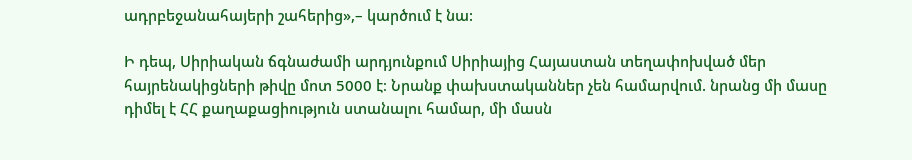ադրբեջանահայերի շահերից»,– կարծում է նա:

Ի դեպ, Սիրիական ճգնաժամի արդյունքում Սիրիայից Հայաստան տեղափոխված մեր հայրենակիցների թիվը մոտ 5000 է։ Նրանք փախստականներ չեն համարվում. նրանց մի մասը դիմել է ՀՀ քաղաքացիություն ստանալու համար, մի մասն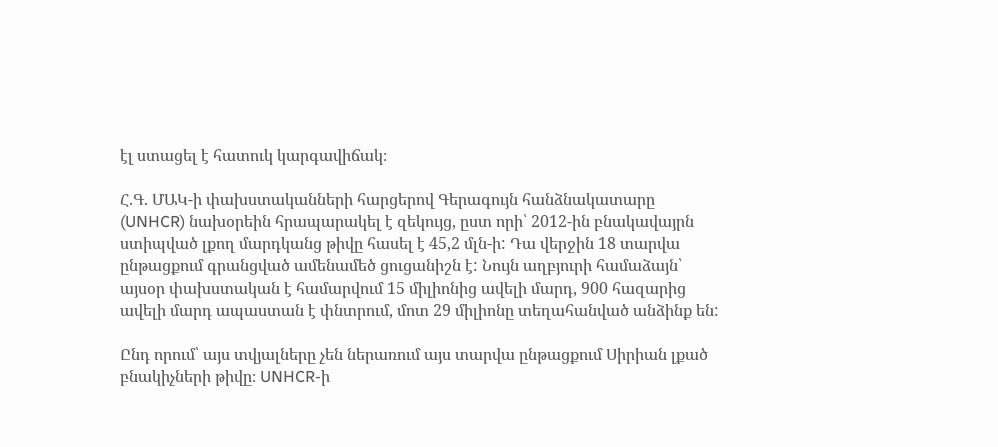էլ ստացել է հատուկ կարգավիճակ։

Հ.Գ. ՄԱԿ-ի փախստականների հարցերով Գերագույն հանձնակատարը (UNHCR) նախօրեին հրապարակել է զեկույց, ըստ որի՝ 2012-ին բնակավայրն ստիպված լքող մարդկանց թիվը հասել է 45,2 մլն-ի: Դա վերջին 18 տարվա ընթացքում գրանցված ամենամեծ ցուցանիշն է: Նույն աղբյուրի համաձայն՝ այսօր փախստական է համարվում 15 միլիոնից ավելի մարդ, 900 հազարից ավելի մարդ ապաստան է փնտրում, մոտ 29 միլիոնը տեղահանված անձինք են:

Ընդ որում՝ այս տվյալները չեն ներառում այս տարվա ընթացքում Սիրիան լքած բնակիչների թիվը։ UNHCR-ի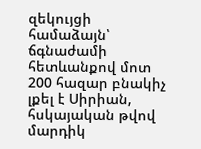զեկույցի համաձայն՝ ճգնաժամի հետևանքով մոտ 200 հազար բնակիչ լքել է Սիրիան, հսկայական թվով մարդիկ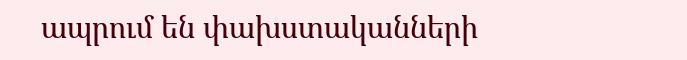ապրում են փախստականների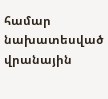համար նախատեսված վրանային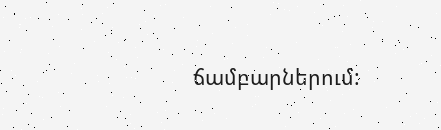ճամբարներում: